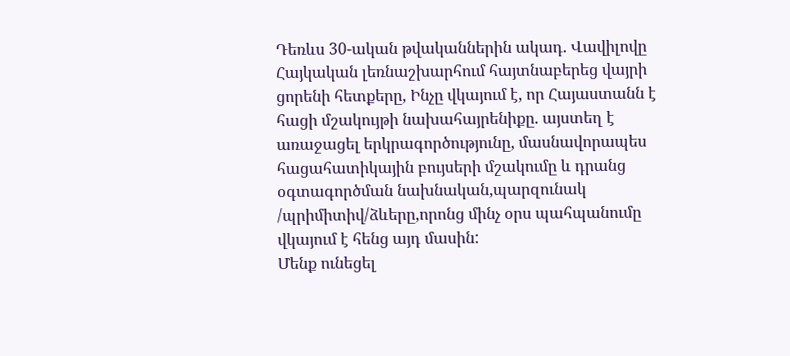Դեռևս 30-ական թվականներին ակադ. Վավիլովը Հայկական լեռնաշխարհում հայտնաբերեց վայրի ցորենի հետքերը, Ինչը վկայում է, որ Հայաստանն է հացի մշակույթի նախահայրենիքը. այստեղ է առաջացել երկրագործությունը, մասնավորապես հացահատիկային բույսերի մշակումը և դրանց օգտագործման նախնական,պարզունակ /պրիմիտիվ/ձևերը,որոնց մինչ օրս պահպանումը վկայում է հենց այդ մասին:
Մենք ունեցել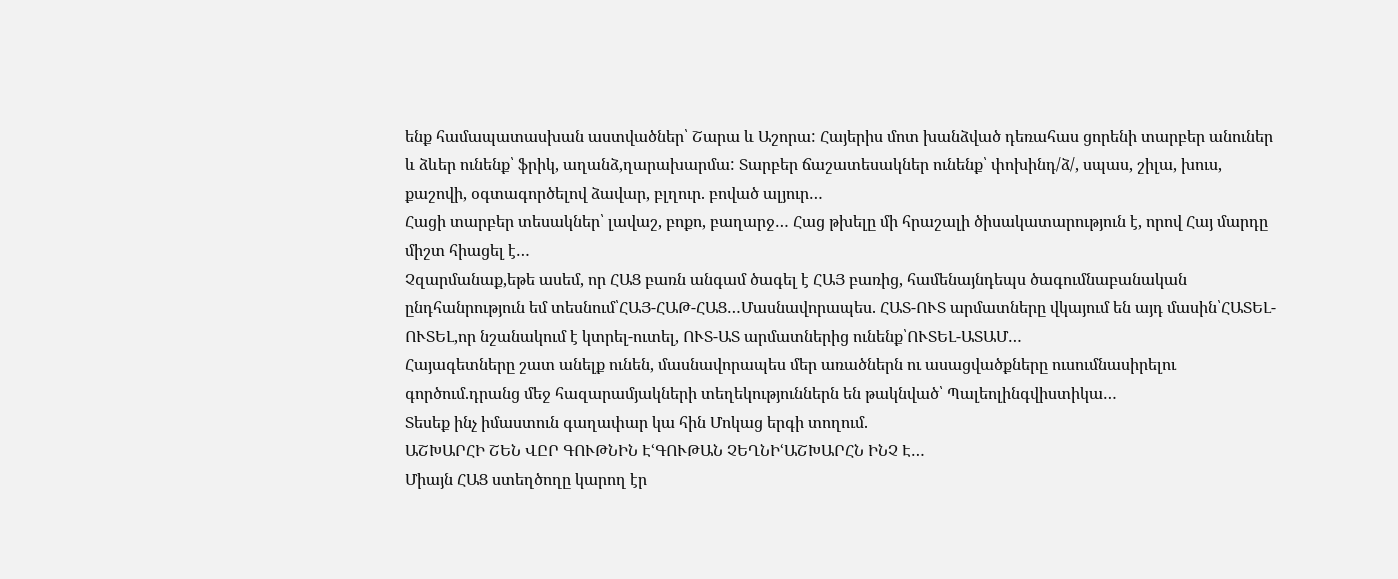ենք համապատասխան աստվածներ՝ Շարա և Աշորա: Հայերիս մոտ խանձված դեռահաս ցորենի տարբեր անուներ և ձևեր ունենք՝ ֆրիկ, աղանձ,ղարախարմա: Տարբեր ճաշատեսակներ ունենք՝ փոխինդ/ձ/, սպաս, շիլա, խուս, քաշովի, օգտագործելով ձավար, բլղուր. բոված ալյուր…
Հացի տարբեր տեսակներ՝ լավաշ, բոքո, բաղարջ… Հաց թխելը մի հրաշալի ծիսակատարություն է, որով Հայ մարդը միշտ հիացել է…
Չզարմանաք,եթե ասեմ, որ ՀԱՑ բառն անգամ ծագել է ՀԱՅ բառից, համենայնդեպս ծագումնաբանական ընդհանրություն եմ տեսնում՝ՀԱՅ-ՀԱԹ-ՀԱՑ…Մասնավորապես. ՀԱՏ-ՈՒՏ արմատները վկայում են այդ մասին՝ՀԱՏԵԼ-ՈՒՏԵԼ,որ նշանակում է կտրել-ուտել, ՈՒՏ-ԱՏ արմատներից ունենք՝ՈՒՏԵԼ-ԱՏԱՄ…
Հայագետները շատ անելք ունեն, մասնավորապես մեր առածներն ու ասացվածքները ուսումնասիրելու գործում.դրանց մեջ հազարամյակների տեղեկություններն են թակնված՝ Պալեոլինգվիստիկա…
Տեսեք ինչ իմաստուն գաղափար կա հին Մոկաց երգի տողում.
ԱՇԽԱՐՀԻ ՇԵՆ ՎԸՐ ԳՈՒԹՆԻՆ ԷՙԳՈՒԹԱՆ ՉԵՂՆԻՙԱՇԽԱՐՀՆ ԻՆՉ Է…
Միայն ՀԱՑ ստեղծողը կարող էր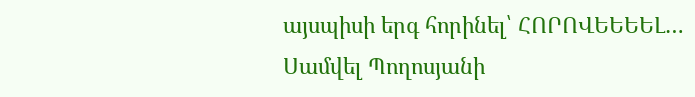այսպիսի երգ հորինել՝ ՀՈՐՈՎԵԵԵԵԼ…
Սամվել Պողոսյանի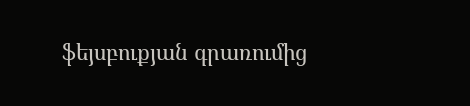ֆեյսբուքյան գրառումից